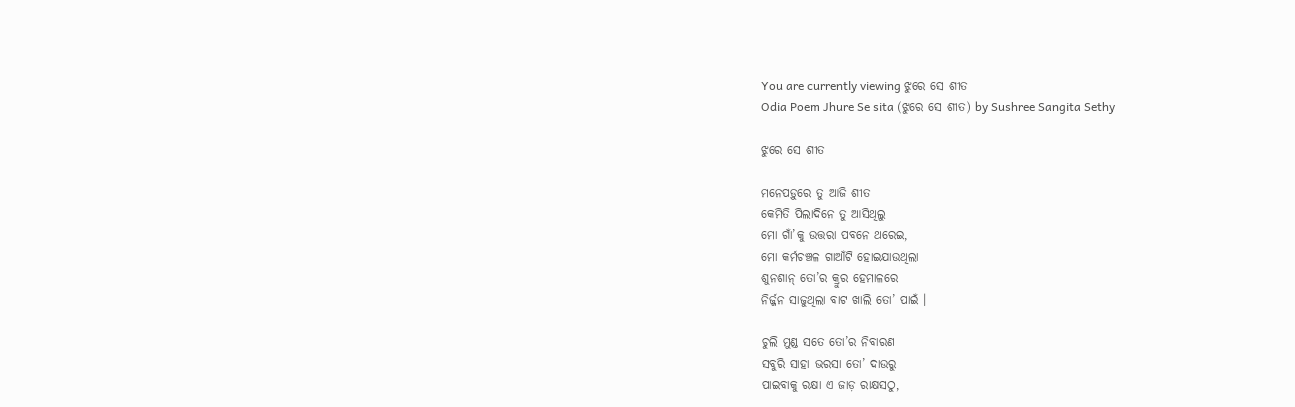You are currently viewing ଝୁରେ ସେ ଶୀତ
Odia Poem Jhure Se sita (ଝୁରେ ସେ ଶୀତ) by Sushree Sangita Sethy

ଝୁରେ ସେ ଶୀତ

ମନେପଡ଼ୁରେ ତୁ ଆଜି ଶୀତ
କେମିତି ପିଲାଦିନେ ତୁ ଆସିଥିଲୁ
ମୋ ଗାଁ’କୁ ଉତ୍ତରା ପବନେ ଥରେଇ,
ମୋ କର୍ମଚଞ୍ଚଳ ଗାଆଁଟି ହୋଇଯାଉଥିଲା
ଶୁନଶାନ୍ ତୋ’ର କ୍ରୁର ହେମାଳରେ
ନିର୍ଜ୍ଜନ ସାଜୁଥିଲା ବାଟ ଖାଲି ତୋ’ ପାଇଁ ।

ଚୁଲି ମୁଣ୍ଡ ସତେ ତୋ’ର ନିବାରଣ
ସବୁରି ସାହା ଭରସା ତୋ’ ଦାଉରୁ
ପାଇବାକୁ ରକ୍ଷା ଏ ଜାଡ଼ ରାକ୍ଷସଠୁ,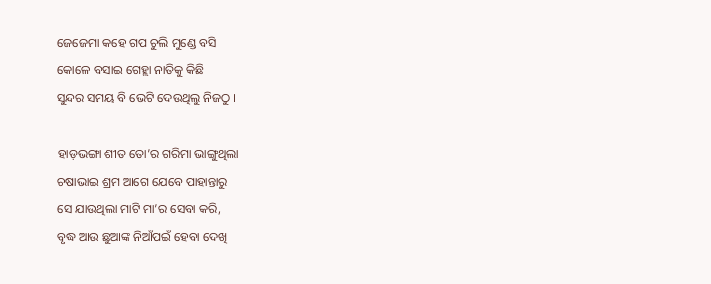ଜେଜେମା କହେ ଗପ ଚୁଲି ମୁଣ୍ଡେ ବସି
କୋଳେ ବସାଇ ଗେହ୍ଲା ନାତିକୁ କିଛି
ସୁନ୍ଦର ସମୟ ବି ଭେଟି ଦେଉଥିଲୁ ନିଜଠୁ ।

ହାଡ଼ଭଙ୍ଗା ଶୀତ ତୋ’ର ଗରିମା ଭାଙ୍ଗୁଥିଲା
ଚଷାଭାଇ ଶ୍ରମ ଆଗେ ଯେବେ ପାହାନ୍ତାରୁ
ସେ ଯାଉଥିଲା ମାଟି ମା’ର ସେବା କରି,
ବୃଦ୍ଧ ଆଉ ଛୁଆଙ୍କ ନିଆଁପଇଁ ହେବା ଦେଖି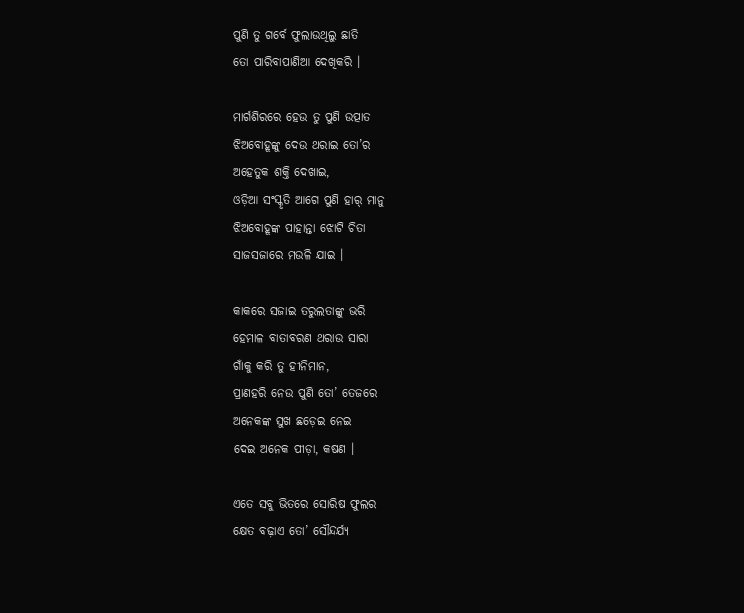ପୁଣି ତୁ ଗର୍ବେ ଫୁଲାଉଥିଲୁ ଛାତି
ତୋ ପାରିବାପାଣିଆ ଦେଖିକରି ।

ମାର୍ଗଶିରରେ ହେଉ ତୁ ପୁଣି ଉତ୍ପାତ
ଝିଅବୋହୂଙ୍କୁ ଦେଉ ଥରାଇ ତୋ’ର
ଅହେତୁକ ଶକ୍ତି ଦେଖାଇ,
ଓଡ଼ିଆ ସଂସ୍କୃତି ଆଗେ ପୁଣି ହାର୍ ମାନୁ
ଝିଅବୋହୂଙ୍କ ପାହାନ୍ତା ଝୋଟି ଚିତା
ସାଜସଜାରେ ମଉଳି ଯାଇ ।

କାକରେ ସଜାଇ ତରୁଲତାଙ୍କୁ ଭରି
ହେମାଳ ବାତାବରଣ ଥରାଉ ସାରା
ଗାଁକୁ କରି ତୁ ହୀନିମାନ,
ପ୍ରାଣହରି ନେଉ ପୁଣି ତୋ’ ତେଜରେ
ଅନେକଙ୍କ ସୁଖ ଛଡ଼େଇ ନେଇ
ଦେଇ ଅନେକ ପୀଡ଼ା, କଷଣ ।

ଏତେ ସବୁ ଭିତରେ ସୋରିଷ ଫୁଲର
କ୍ଷେତ ବଢ଼ାଏ ତୋ’ ସୌନ୍ଦର୍ଯ୍ୟ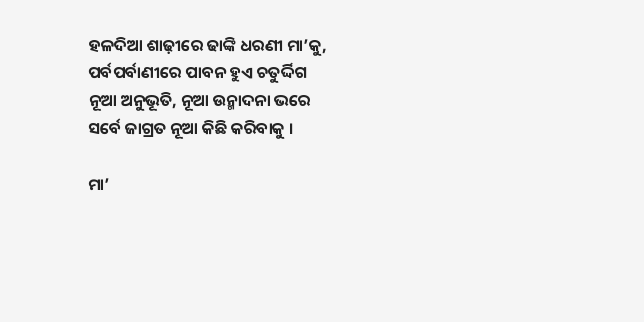ହଳଦିଆ ଶାଢ଼ୀରେ ଢାଙ୍କି ଧରଣୀ ମା’କୁ,
ପର୍ବପର୍ବାଣୀରେ ପାବନ ହୁଏ ଚତୁର୍ଦ୍ଦିଗ
ନୂଆ ଅନୁଭୂତି, ନୂଆ ଉନ୍ମାଦନା ଭରେ
ସର୍ବେ ଜାଗ୍ରତ ନୂଆ କିଛି କରିବାକୁ ।

ମା’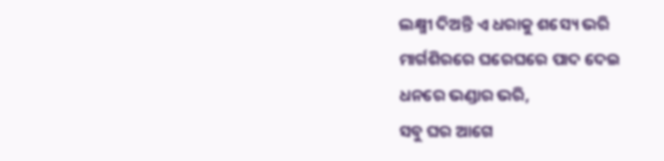ଲକ୍ଷ୍ମୀ ଦିଅନ୍ତି ଏ ଧରାକୁ ଶସ୍ୟେ ଭରି
ମାର୍ଗଶିରରେ ଘରେଘରେ ପାଦ ଦେଇ
ଧନରେ ଭଣ୍ଡାର ଭରି,
ସବୁ ଘର ଆଗେ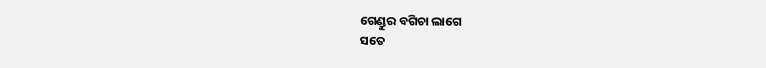ଗେଣ୍ଡୁର ବଗିଚା ଲାଗେ
ସତେ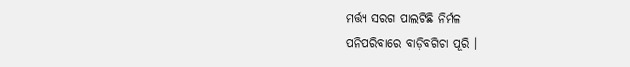ମର୍ତ୍ତ୍ୟ ସରଗ ପାଲଟିଛି ନିର୍ମଳ
ପନିପରିବାରେ ବାଡ଼ିବଗିଚା ପୂରି ।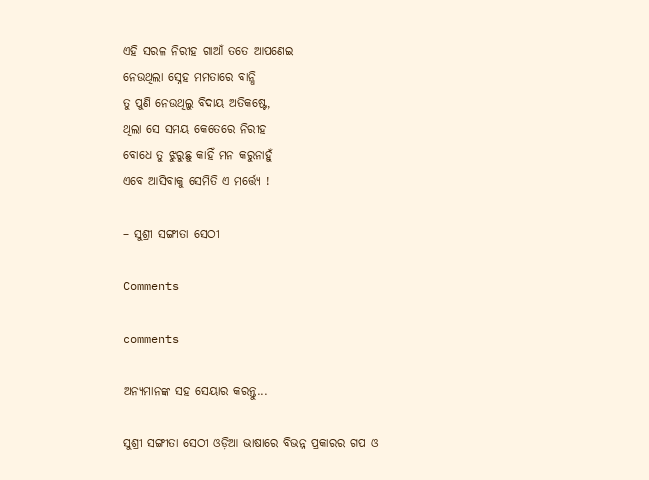ଏହି ସରଳ ନିରୀହ ଗାଆଁ ତତେ ଆପଣେଇ
ନେଉଥିଲା ସ୍ନେହ ମମତାରେ ବାନ୍ଧି
ତୁ ପୁଣି ନେଉଥିଲୁ ବିଦାୟ ଅତିକଷ୍ଟେ,
ଥିଲା ସେ ସମୟ କେତେରେ ନିରୀହ
ବୋଧେ ତୁ ଝୁରୁଛୁ କାହିଁ ମନ କରୁନାହୁଁ
ଏବେ ଆସିବାକୁ ସେମିତି ଏ ମର୍ତ୍ତ୍ୟେ !

– ସୁଶ୍ରୀ ସଙ୍ଗୀତା ସେଠୀ

Comments

comments

ଅନ୍ୟମାନଙ୍କ ସହ ସେୟାର କରନ୍ତୁ...

ସୁଶ୍ରୀ ସଙ୍ଗୀତା ସେଠୀ ଓଡ଼ିଆ ଭାଷାରେ ବିଭନ୍ନ ପ୍ରକାରର ଗପ ଓ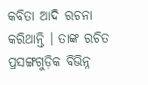କବିତା ଆଦି ରଚନା କରିଥାନ୍ତି । ତାଙ୍କ ରଚିତ ପ୍ରସଙ୍ଗଗୁଡ଼ିକ ବିଭିନ୍ନ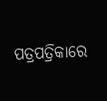ପତ୍ରପତ୍ରିକାରେ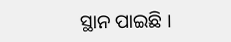ସ୍ଥାନ ପାଇଛି ।